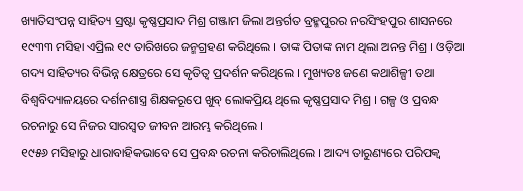ଖ୍ୟାତିସଂପନ୍ନ ସାହିତ୍ୟ ସ୍ରଷ୍ଟା କୃଷ୍ଣପ୍ରସାଦ ମିଶ୍ର ଗଞ୍ଜାମ ଜିଲା ଅନ୍ତର୍ଗତ ବ୍ରହ୍ମପୁରର ନରସିଂହପୁର ଶାସନରେ ୧୯୩୩ ମସିହା ଏପ୍ରିଲ ୧୯ ତାରିଖରେ ଜନ୍ମଗ୍ରହଣ କରିଥିଲେ । ତାଙ୍କ ପିତାଙ୍କ ନାମ ଥିଲା ଅନନ୍ତ ମିଶ୍ର । ଓଡ଼ିଆ ଗଦ୍ୟ ସାହିତ୍ୟର ବିଭିନ୍ନ କ୍ଷେତ୍ରରେ ସେ କୃତିତ୍ଵ ପ୍ରଦର୍ଶନ କରିଥିଲେ । ମୁଖ୍ୟତଃ ଜଣେ କଥାଶିଳ୍ପୀ ତଥା ବିଶ୍ଵବିଦ୍ୟାଳୟରେ ଦର୍ଶନଶାସ୍ତ୍ର ଶିକ୍ଷକରୂପେ ଖୁବ୍ ଲୋକପ୍ରିୟ ଥିଲେ କୃଷ୍ଣପ୍ରସାଦ ମିଶ୍ର । ଗଳ୍ପ ଓ ପ୍ରବନ୍ଧ ରଚନାରୁ ସେ ନିଜର ସାରସ୍ଵତ ଜୀବନ ଆରମ୍ଭ କରିଥିଲେ ।
୧୯୫୬ ମସିହାରୁ ଧାରାବାହିକଭାବେ ସେ ପ୍ରବନ୍ଧ ରଚନା କରିଚାଲିଥିଲେ । ଆଦ୍ୟ ତାରୁଣ୍ୟରେ ପରିପକ୍ୱ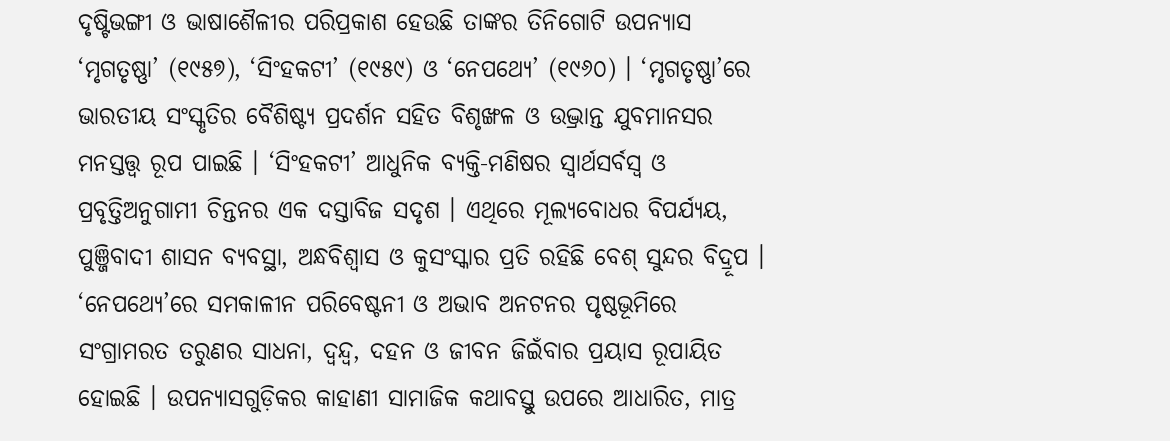ଦୃଷ୍ଟିଭଙ୍ଗୀ ଓ ଭାଷାଶୈଳୀର ପରିପ୍ରକାଶ ହେଉଛି ତାଙ୍କର ତିନିଗୋଟି ଉପନ୍ୟାସ ‘ମୃଗତୃଷ୍ଣା’ (୧୯୫୭), ‘ସିଂହକଟୀ’ (୧୯୫୯) ଓ ‘ନେପଥ୍ୟେ’ (୧୯୬୦) । ‘ମୃଗତୃଷ୍ଣା’ରେ ଭାରତୀୟ ସଂସ୍କୃତିର ବୈଶିଷ୍ଟ୍ୟ ପ୍ରଦର୍ଶନ ସହିତ ବିଶୃଙ୍ଖଳ ଓ ଉଦ୍ଭ୍ରାନ୍ତ ଯୁବମାନସର ମନସ୍ତତ୍ତ୍ଵ ରୂପ ପାଇଛି । ‘ସିଂହକଟୀ’ ଆଧୁନିକ ବ୍ୟକ୍ତି-ମଣିଷର ସ୍ଵାର୍ଥସର୍ବସ୍ଵ ଓ ପ୍ରବୃତ୍ତିଅନୁଗାମୀ ଚିନ୍ତନର ଏକ ଦସ୍ତାବିଜ ସଦୃଶ । ଏଥିରେ ମୂଲ୍ୟବୋଧର ବିପର୍ଯ୍ୟୟ, ପୁଞ୍ଜିବାଦୀ ଶାସନ ବ୍ୟବସ୍ଥା, ଅନ୍ଧବିଶ୍ୱାସ ଓ କୁସଂସ୍କାର ପ୍ରତି ରହିଛି ବେଶ୍ ସୁନ୍ଦର ବିଦ୍ରୂପ ।
‘ନେପଥ୍ୟେ’ରେ ସମକାଳୀନ ପରିବେଷ୍ଟନୀ ଓ ଅଭାବ ଅନଟନର ପୃଷ୍ଠଭୂମିରେ ସଂଗ୍ରାମରତ ତରୁଣର ସାଧନା, ଦ୍ଵନ୍ଦ୍ଵ, ଦହନ ଓ ଜୀବନ ଜିଇଁବାର ପ୍ରୟାସ ରୂପାୟିତ ହୋଇଛି । ଉପନ୍ୟାସଗୁଡ଼ିକର କାହାଣୀ ସାମାଜିକ କଥାବସ୍ତୁ ଉପରେ ଆଧାରିତ, ମାତ୍ର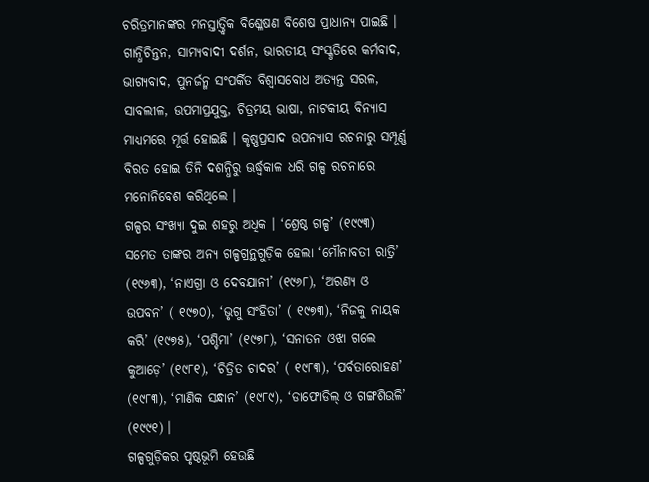ଚରିତ୍ରମାନଙ୍କର ମନସ୍ତାତ୍ତ୍ଵିକ ବିଶ୍ଳେଷଣ ବିଶେଷ ପ୍ରାଧାନ୍ୟ ପାଇଛି । ଗାନ୍ଧିଚିନ୍ତନ, ସାମ୍ୟବାଦୀ ଦର୍ଶନ, ଭାରତୀୟ ସଂସ୍କୃତିରେ କର୍ମବାଦ, ଭାଗ୍ୟବାଦ, ପୁନର୍ଜନ୍ମ ସଂପର୍କିତ ବିଶ୍ଵାସବୋଧ ଅତ୍ୟନ୍ତ ସରଳ, ସାବଲୀଳ, ଉପମାପ୍ରଯୁକ୍ତ, ଚିତ୍ରମୟ ଭାଷା, ନାଟକୀୟ ବିନ୍ୟାସ ମାଧ୍ୟମରେ ମୂର୍ତ୍ତ ହୋଇଛି । କୃଷ୍ଣପ୍ରସାଦ ଉପନ୍ୟାସ ରଚନାରୁ ସମ୍ପୂର୍ଣ୍ଣ ବିରତ ହୋଇ ତିନି ଦଶନ୍ଧିରୁ ଊର୍ଦ୍ଧ୍ଵକାଳ ଧରି ଗଳ୍ପ ରଚନାରେ ମନୋନିବେଶ କରିଥିଲେ ।
ଗଳ୍ପର ସଂଖ୍ୟା ଦୁଇ ଶହରୁ ଅଧିକ । ‘ଶ୍ରେଷ୍ଠ ଗଳ୍ପ’ (୧୯୯୩) ସମେତ ତାଙ୍କର ଅନ୍ୟ ଗଳ୍ପଗ୍ରନ୍ଥଗୁଡ଼ିକ ହେଲା ‘ମୌନାବତୀ ରାତ୍ରି’ (୧୯୬୩), ‘ନାଏଗ୍ରା ଓ ଦେବଯାନୀ’ (୧୯୬୮), ‘ଅରଣ୍ୟ ଓ ଉପବନ’ ( ୧୯୭୦), ‘ଭୃଗୁ ସଂହିତା’ ( ୧୯୭୩), ‘ନିଜକୁ ନାୟକ କରି’ (୧୯୭୫), ‘ପଶ୍ଚିମା’ (୧୯୭୮), ‘ସନାତନ ଓଝା ଗଲେ କୁଆଡ଼େ’ (୧୯୮୧), ‘ଚିତ୍ରିତ ଚାଦର’ ( ୧୯୮୩), ‘ପର୍ବତାରୋହଣ’ (୧୯୮୩), ‘ମାଣିକ ସନ୍ଧାନ’ (୧୯୮୯), ‘ଡାଫୋଡିଲ୍ ଓ ଗଙ୍ଗଶିଉଳି’ (୧୯୯୧) ।
ଗଳ୍ପଗୁଡ଼ିକର ପୃଷ୍ଠଭୂମି ହେଉଛି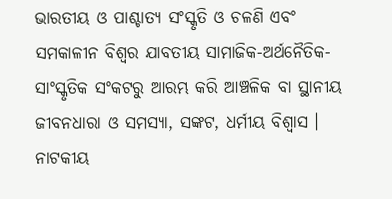ଭାରତୀୟ ଓ ପାଶ୍ଚାତ୍ୟ ସଂସ୍କୃତି ଓ ଚଳଣି ଏବଂ ସମକାଳୀନ ବିଶ୍ଵର ଯାବତୀୟ ସାମାଜିକ-ଅର୍ଥନୈତିକ-ସାଂସ୍କୃତିକ ସଂକଟରୁ ଆରମ୍ଭ କରି ଆଞ୍ଚଳିକ ବା ସ୍ଥାନୀୟ ଜୀବନଧାରା ଓ ସମସ୍ୟା, ସଙ୍କଟ, ଧର୍ମୀୟ ବିଶ୍ଵାସ । ନାଟକୀୟ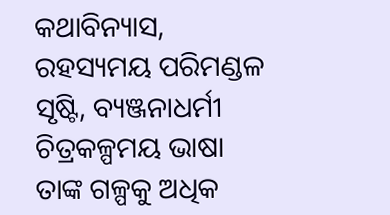କଥାବିନ୍ୟାସ, ରହସ୍ୟମୟ ପରିମଣ୍ଡଳ ସୃଷ୍ଟି, ବ୍ୟଞ୍ଜନାଧର୍ମୀ ଚିତ୍ରକଳ୍ପମୟ ଭାଷା ତାଙ୍କ ଗଳ୍ପକୁ ଅଧିକ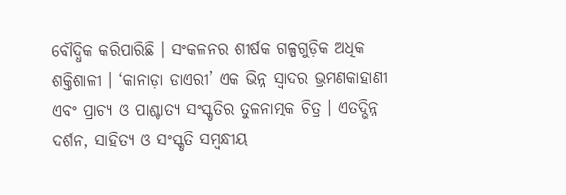ବୌଦ୍ଧିକ କରିପାରିଛି । ସଂକଳନର ଶୀର୍ଷକ ଗଳ୍ପଗୁଡ଼ିକ ଅଧିକ ଶକ୍ତିଶାଳୀ । ‘କାନାଡ଼ା ଡାଏରୀ’ ଏକ ଭିନ୍ନ ସ୍ଵାଦର ଭ୍ରମଣକାହାଣୀ ଏବଂ ପ୍ରାଚ୍ୟ ଓ ପାଶ୍ଚାତ୍ୟ ସଂସ୍କୃତିର ତୁଳନାତ୍ମକ ଚିତ୍ର । ଏତଦ୍ଭିନ୍ନ ଦର୍ଶନ, ସାହିତ୍ୟ ଓ ସଂସ୍କୃତି ସମ୍ବନ୍ଧୀୟ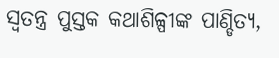ସ୍ଵତନ୍ତ୍ର ପୁସ୍ତକ କଥାଶିଳ୍ପୀଙ୍କ ପାଣ୍ଡିତ୍ୟ,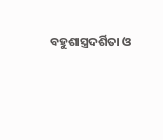ବହୁଶାସ୍ତ୍ରଦର୍ଶିତା ଓ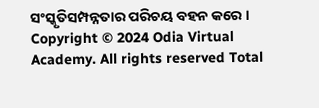ସଂସ୍କୃତିସମ୍ପନ୍ନତାର ପରିଚୟ ବହନ କରେ ।
Copyright © 2024 Odia Virtual Academy. All rights reserved Total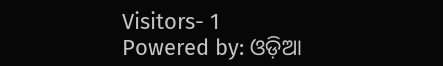Visitors- 1
Powered by: ଓଡ଼ିଆ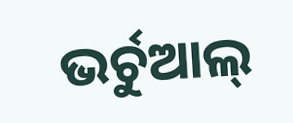ଭର୍ଚୁଆଲ୍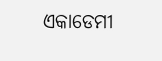ଏକାଡେମୀ